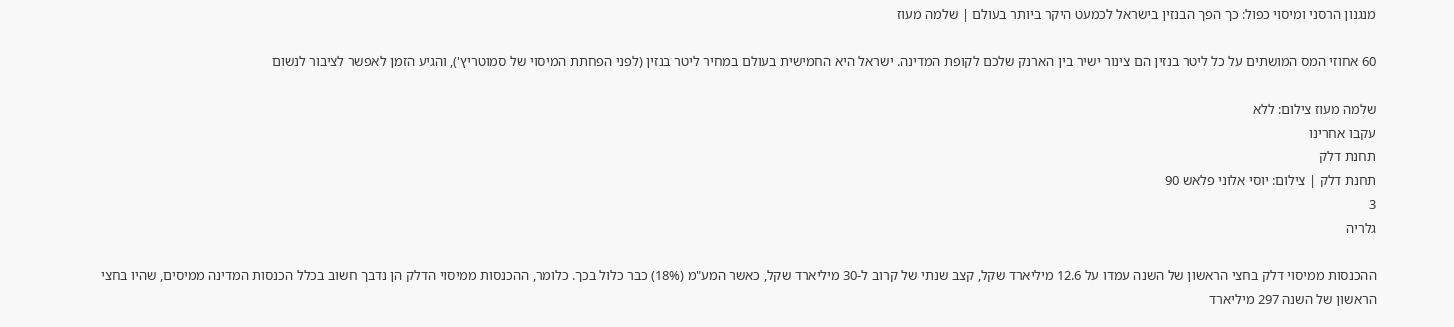מנגנון הרסני ומיסוי כפול: כך הפך הבנזין בישראל לכמעט היקר ביותר בעולם | שלמה מעוז

60 אחוזי המס המושתים על כל ליטר בנזין הם צינור ישיר בין הארנק שלכם לקופת המדינה. ישראל היא החמישית בעולם במחיר ליטר בנזין (לפני הפחתת המיסוי של סמוטריץ'), והגיע הזמן לאפשר לציבור לנשום

שלמה מעוז צילום: ללא
עקבו אחרינו
תחנת דלק
תחנת דלק | צילום: יוסי אלוני פלאש 90
3
גלריה

ההכנסות ממיסוי דלק בחצי הראשון של השנה עמדו על 12.6 מיליארד שקל, קצב שנתי של קרוב ל-30 מיליארד שקל, כאשר המע"מ (18%) כבר כלול בכך. כלומר, ההכנסות ממיסוי הדלק הן נדבך חשוב בכלל הכנסות המדינה ממיסים, שהיו בחצי הראשון של השנה 297 מיליארד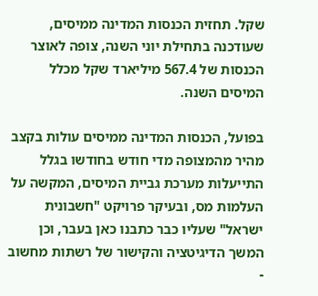שקל. תחזית הכנסות המדינה ממיסים, שעודכנה בתחילת יוני השנה, צופה לאוצר הכנסות של 567.4 מיליארד שקל מכלל המיסים השנה.

בפועל, הכנסות המדינה ממיסים עולות בקצב מהיר מהמצופה מדי חודש בחודשו בגלל התייעלות מערכת גביית המיסים, המקשה על העלמות מס, ובעיקר פרויקט "חשבונית ישראל" שעליו כבר כתבנו כאן בעבר, וכן המשך הדיגיטציה והקישור של רשתות מחשוב -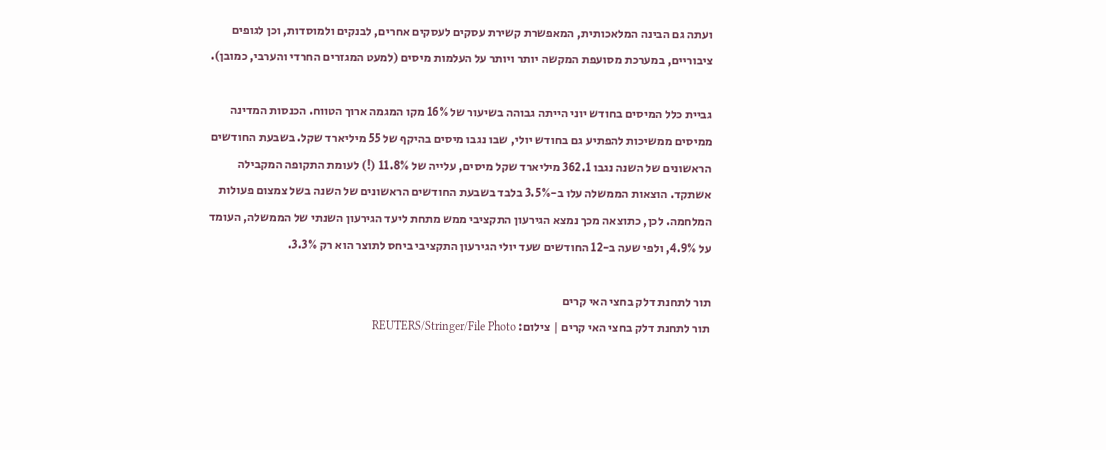ועתה גם הבינה המלאכותית, המאפשרת קשירת עסקים לעסקים אחרים, לבנקים ולמוסדות, וכן לגופים ציבוריים, במערכת מסועפת המקשה יותר ויותר על העלמות מיסים (למעט המגזרים החרדי והערבי, כמובן).

גביית כלל המיסים בחודש יוני הייתה גבוהה בשיעור של 16% מקו המגמה ארוך הטווח. הכנסות המדינה ממיסים ממשיכות להפתיע גם בחודש יולי, שבו נגבו מיסים בהיקף של 55 מיליארד שקל. בשבעת החודשים הראשונים של השנה נגבו 362.1 מיליארד שקל מיסים, עלייה של 11.8% (!) לעומת התקופה המקבילה אשתקד. הוצאות הממשלה עלו ב-3.5% בלבד בשבעת החודשים הראשונים של השנה בשל צמצום פעולות המלחמה. לכן, כתוצאה מכך נמצא הגירעון התקציבי ממש מתחת ליעד הגירעון השנתי של הממשלה, העומד על 4.9%, ולפי שעה ב-12 החודשים שעד יולי הגירעון התקציבי ביחס לתוצר הוא רק 3.3%.

תור לתחנת דלק בחצי האי קרים
תור לתחנת דלק בחצי האי קרים | צילום: REUTERS/Stringer/File Photo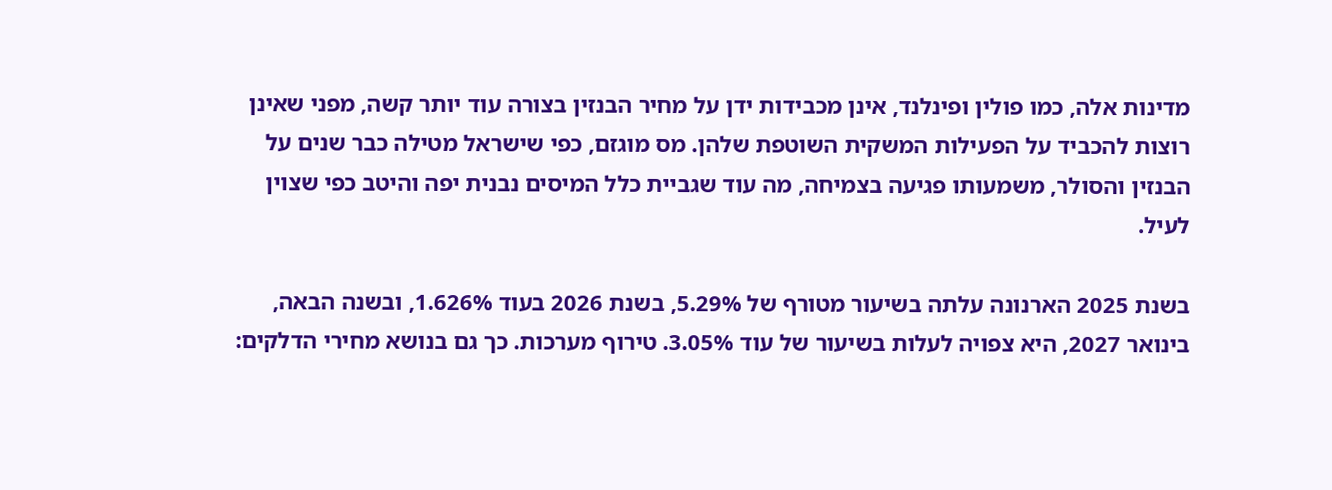מדינות אלה, כמו פולין ופינלנד, אינן מכבידות ידן על מחיר הבנזין בצורה עוד יותר קשה, מפני שאינן רוצות להכביד על הפעילות המשקית השוטפת שלהן. מס מוגזם, כפי שישראל מטילה כבר שנים על הבנזין והסולר, משמעותו פגיעה בצמיחה, מה עוד שגביית כלל המיסים נבנית יפה והיטב כפי שצוין לעיל.

בשנת 2025 הארנונה עלתה בשיעור מטורף של 5.29%, בשנת 2026 בעוד 1.626%, ובשנה הבאה, בינואר 2027, היא צפויה לעלות בשיעור של עוד 3.05%. טירוף מערכות. כך גם בנושא מחירי הדלקים: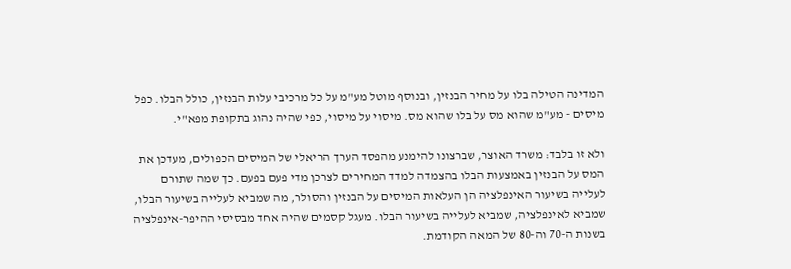המדינה הטילה בלו על מחיר הבנזין, ובנוסף מוטל מע"מ על כל מרכיבי עלות הבנזין, כולל הבלו. כפל מיסים - מע"מ שהוא מס על בלו שהוא מס. מיסוי על מיסוי, כפי שהיה נהוג בתקופת מפא"י.

ולא זו בלבד: משרד האוצר, שברצונו להימנע מהפסד הערך הריאלי של המיסים הכפולים, מעדכן את המס על הבנזין באמצעות הבלו בהצמדה למדד המחירים לצרכן מדי פעם בפעם. כך שמה שתורם לעלייה בשיעור האינפלציה הן העלאות המיסים על הבנזין והסולר, מה שמביא לעלייה בשיעור הבלו, שמביא לאינפלציה, שמביא לעלייה בשיעור הבלו. מעגל קסמים שהיה אחד מבסיסי ההיפר-אינפלציה בשנות ה-70 וה-80 של המאה הקודמת.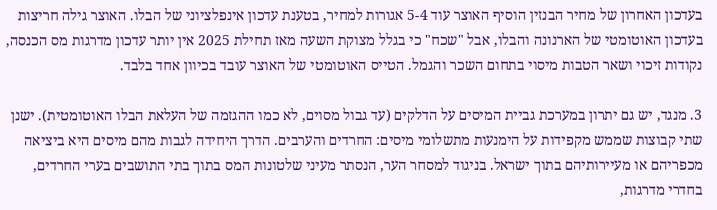בעדכון האחרון של מחיר הבנזין הוסיף האוצר עוד 5-4 אגורות למחיר, בטענת עדכון אינפלציוני של הבלו. האוצר גילה חריצות בעדכון האוטומטי של הארנונה והבלו, אבל "שכח" כי בגלל מצוקת השעה מאז תחילת 2025 אין יותר עדכון מדרגות מס הכנסה, נקודות זיכוי ושאר הטבות מיסוי בתחום השכר והגמל. הטייס האוטומטי של האוצר עובד בכיוון אחד בלבד.

3. מנגד, יש גם יתרון במערכת גביית המיסים על הדלקים (עד גבול מסוים, לא כמו ההגזמה של העלאת הבלו האוטומטית). ישנן שתי קבוצות שממש מקפידות על הימנעות מתשלומי מיסים: החרדים והערבים. הדרך היחידה לגבות מהם מיסים היא ביציאה מכפריהם או מעיירותיהם בתוך ישראל. בניגוד למסחר הער, הנסתר מעיני שלטונות המס בתוך בתי התושבים בערי החרדים, בחדרי מדרגות,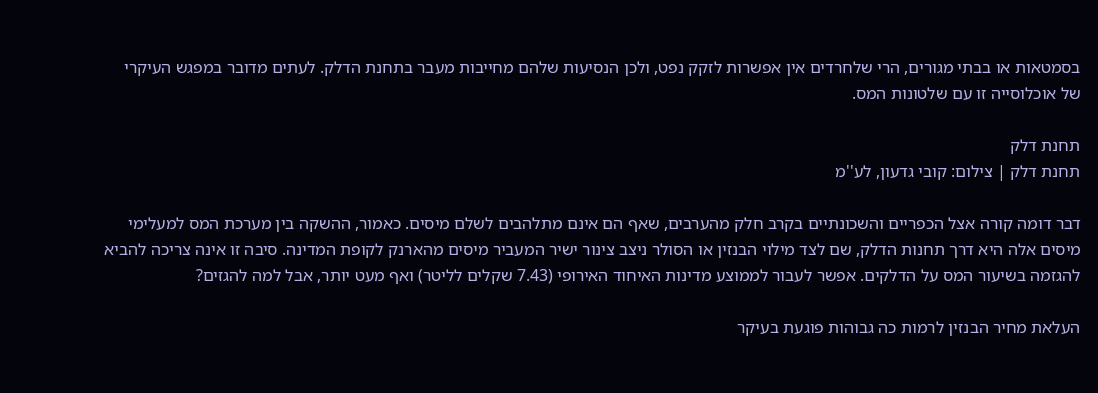בסמטאות או בבתי מגורים, הרי שלחרדים אין אפשרות לזקק נפט, ולכן הנסיעות שלהם מחייבות מעבר בתחנת הדלק. לעתים מדובר במפגש העיקרי של אוכלוסייה זו עם שלטונות המס.

תחנת דלק
תחנת דלק | צילום: קובי גדעון, לע''מ

דבר דומה קורה אצל הכפריים והשכונתיים בקרב חלק מהערבים, שאף הם אינם מתלהבים לשלם מיסים. כאמור, ההשקה בין מערכת המס למעלימי מיסים אלה היא דרך תחנות הדלק, שם לצד מילוי הבנזין או הסולר ניצב צינור ישיר המעביר מיסים מהארנק לקופת המדינה. סיבה זו אינה צריכה להביא להגזמה בשיעור המס על הדלקים. אפשר לעבור לממוצע מדינות האיחוד האירופי (7.43 שקלים לליטר) ואף מעט יותר, אבל למה להגזים?

העלאת מחיר הבנזין לרמות כה גבוהות פוגעת בעיקר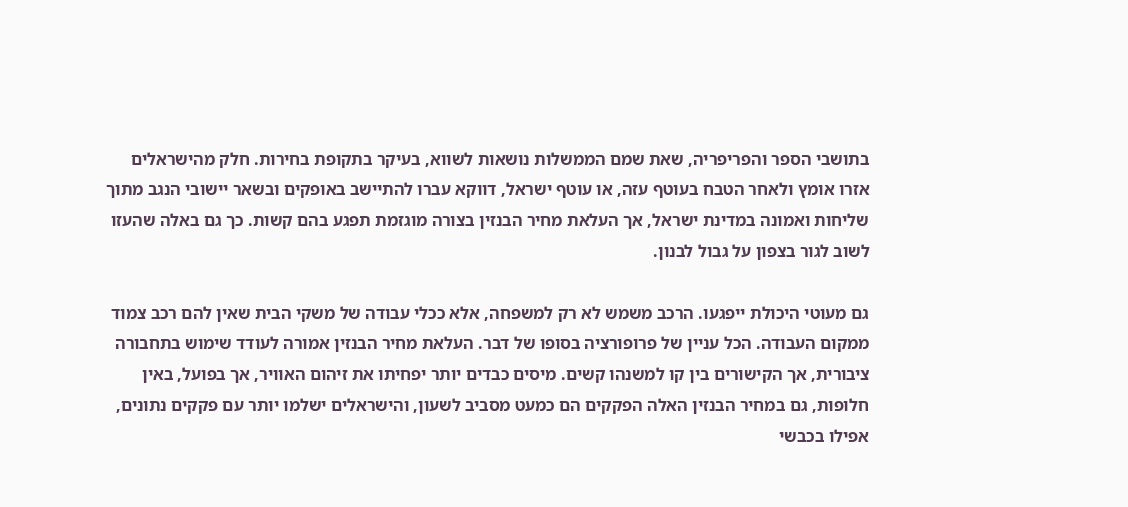בתושבי הספר והפריפריה, שאת שמם הממשלות נושאות לשווא, בעיקר בתקופת בחירות. חלק מהישראלים אזרו אומץ ולאחר הטבח בעוטף עזה, או עוטף ישראל, דווקא עברו להתיישב באופקים ובשאר יישובי הנגב מתוך שליחות ואמונה במדינת ישראל, אך העלאת מחיר הבנזין בצורה מוגזמת תפגע בהם קשות. כך גם באלה שהעזו לשוב לגור בצפון על גבול לבנון.

גם מעוטי היכולת ייפגעו. הרכב משמש לא רק למשפחה, אלא ככלי עבודה של משקי הבית שאין להם רכב צמוד ממקום העבודה. הכל עניין של פרופורציה בסופו של דבר. העלאת מחיר הבנזין אמורה לעודד שימוש בתחבורה ציבורית, אך הקישורים בין קו למשנהו קשים. מיסים כבדים יותר יפחיתו את זיהום האוויר, אך בפועל, באין חלופות, גם במחיר הבנזין האלה הפקקים הם כמעט מסביב לשעון, והישראלים ישלמו יותר עם פקקים נתונים, אפילו בכבשי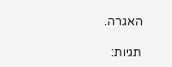האגרה.

תגיות: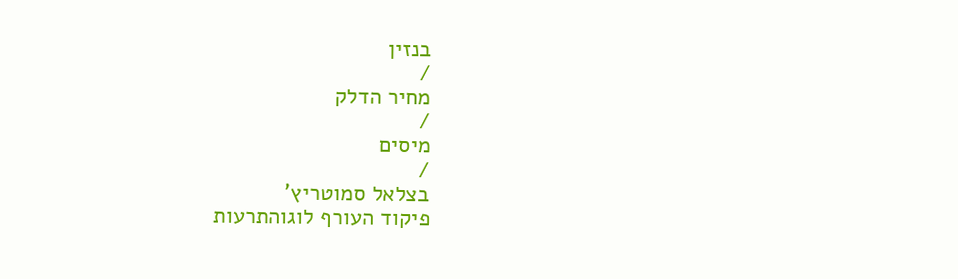בנזין
/
מחיר הדלק
/
מיסים
/
בצלאל סמוטריץ'
פיקוד העורף לוגוהתרעות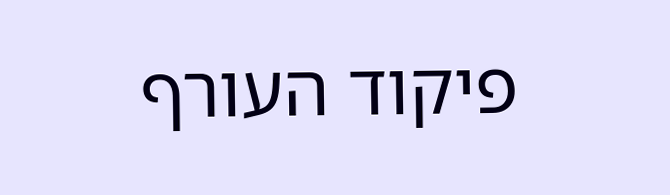פיקוד העורף